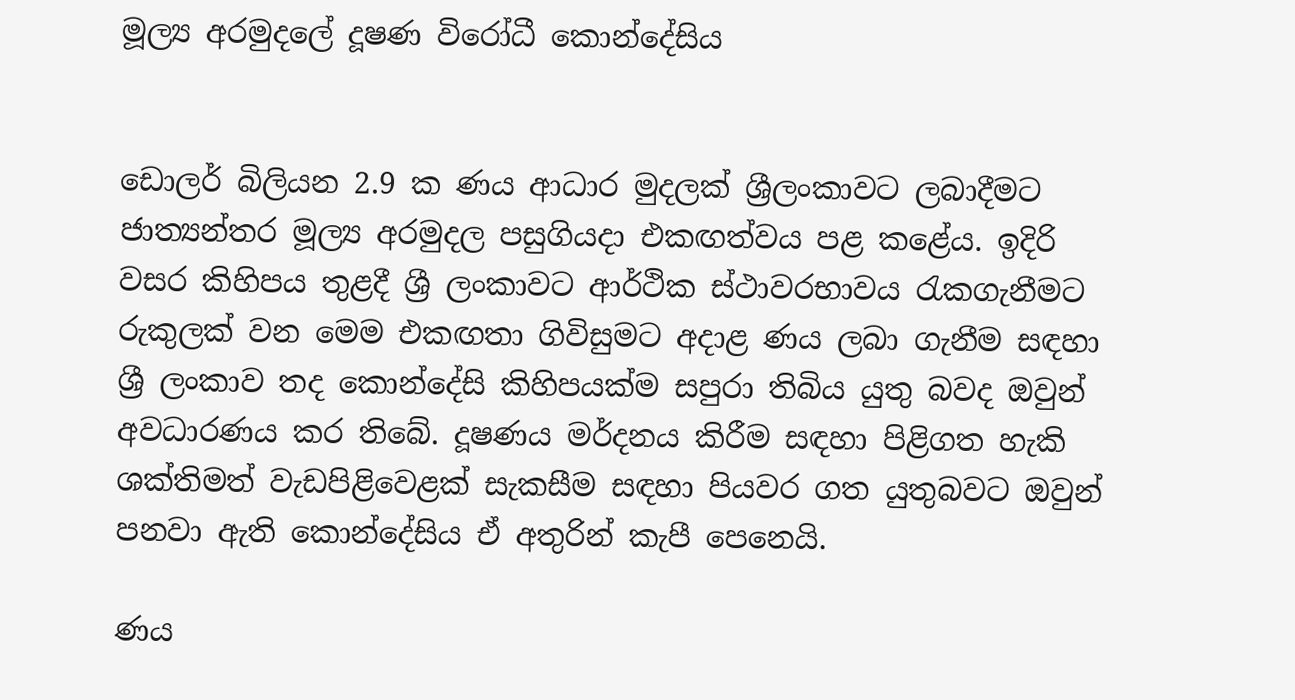මූල්‍ය අරමුදලේ දූෂණ විරෝධී කොන්දේසිය


ඩොලර් බිලියන 2.9 ක ණය ආධාර මුදලක් ශ්‍රීලංකාවට ලබාදීමට ජාත්‍යන්තර මූල්‍ය අරමුදල පසුගියදා එකඟත්වය පළ කළේය. ඉදිරි වසර කිහිපය තුළදී ශ්‍රී ලංකාවට ආර්ථික ස්ථාවරභාවය රැකගැනීමට රුකුලක් වන මෙම එකඟතා ගිවිසුමට අදාළ ණය ලබා ගැනීම සඳහා ශ්‍රී ලංකාව තද කොන්දේසි කිහිපයක්ම සපුරා තිබිය යුතු බවද ඔවුන් අවධාරණය කර තිබේ. දූෂණය මර්දනය කිරීම සඳහා පිළිගත හැකි ශක්තිමත් වැඩපිළිවෙළක් සැකසීම සඳහා පියවර ගත යුතුබවට ඔවුන් පනවා ඇති කොන්දේසිය ඒ අතුරින් කැපී පෙනෙයි.

ණය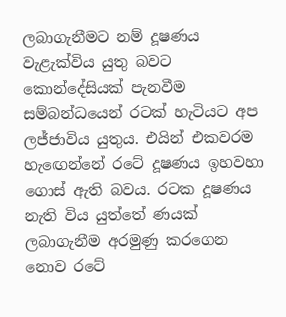ලබාගැනීමට නම් දූෂණය වැළැක්විය යුතු බවට කොන්දේසියක් පැනවීම සම්බන්ධයෙන් රටක් හැටියට අප ලජ්ජාවිය යුතුය. එයින් එකවරම හැඟෙන්නේ රටේ දූෂණය ඉහවහා ගොස් ඇති බවය. රටක දූෂණය නැති විය යුත්තේ ණයක් ලබාගැනීම අරමුණු කරගෙන නොව රටේ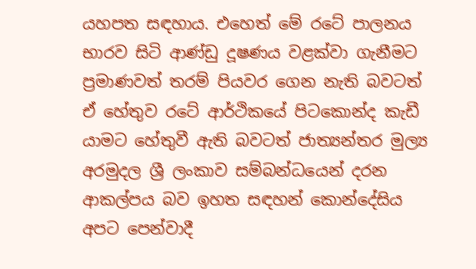යහපත සඳහාය. එහෙත් මේ රටේ පාලනය භාරව සිටි ආණ්ඩු දූෂණය වළක්වා ගැනීමට ප්‍රමාණවත් තරම් පියවර ගෙන නැති බවටත් ඒ හේතුව රටේ ආර්ථිකයේ පිටකොන්ද කැඩී යාමට හේතුවී ඇති බවටත් ජාත්‍යන්තර මුල්‍ය අරමුදල ශ්‍රී ලංකාව සම්බන්ධයෙන් දරන ආකල්පය බව ඉහත සඳහන් කොන්දේසිය අපට පෙන්වාදී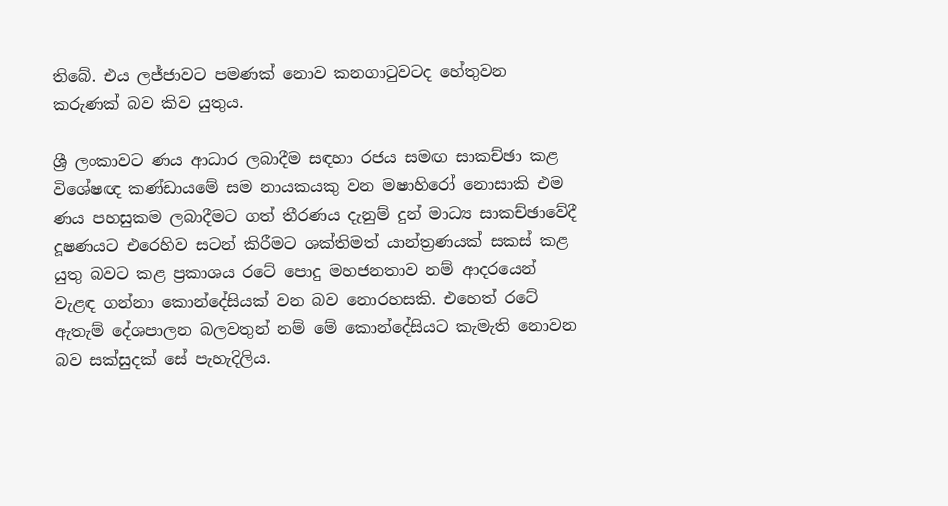තිබේ. එය ලජ්ජාවට පමණක් නොව කනගාටුවටද හේතුවන කරුණක් බව කිව යුතුය.

ශ්‍රී ලංකාවට ණය ආධාර ලබාදීම සඳහා රජය සමඟ සාකච්ඡා කළ විශේෂඥ කණ්ඩායමේ සම නායකයකු වන මෂාහිරෝ නොසාකි එම ණය පහසුකම ලබාදීමට ගත් තීරණය දැනුම් දුන් මාධ්‍ය සාකච්ඡාවේදී දූෂණයට එරෙහිව සටන් කිරීමට ශක්තිමත් යාන්ත්‍රණයක් සකස් කළ යුතු බවට කළ ප්‍රකාශය රටේ පොදු මහජනතාව නම් ආදරයෙන් වැළඳ ගන්නා කොන්දේසියක් වන බව නොරහසකි. එහෙත් රටේ ඇතැම් දේශපාලන බලවතුන් නම් මේ කොන්දේසියට කැමැති නොවන බව සක්සුදක් සේ පැහැදිලිය.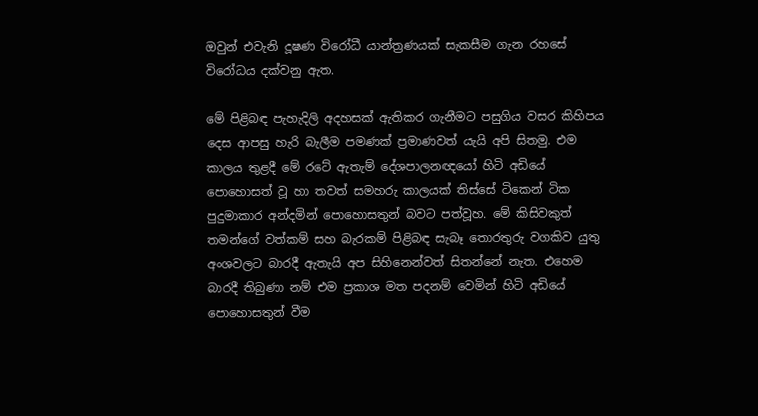ඔවුන් එවැනි දූෂණ විරෝධී යාන්ත්‍රණයක් සැකසීම ගැන රහසේ විරෝධය දක්වනු ඇත.

මේ පිළිබඳ පැහැදිලි අදහසක් ඇතිකර ගැනීමට පසුගිය වසර කිහිපය දෙස ආපසු හැරි බැලීම පමණක් ප්‍රමාණවත් යැයි අපි සිතමු. එම කාලය තුළදී මේ රටේ ඇතැම් දේශපාලනඥයෝ හිටි අඩියේ පොහොසත් වූ හා තවත් සමහරු කාලයක් තිස්සේ ටිකෙන් ටික පුදුමාකාර අන්දමින් පොහොසතුන් බවට පත්වූහ. මේ කිසිවකුත් තමන්ගේ වත්කම් සහ බැරකම් පිළිබඳ සැබෑ තොරතුරු වගකිව යුතු අංශවලට බාරදී ඇතැයි අප සිහිනෙන්වත් සිතන්නේ නැත. එහෙම බාරදී තිබුණා නම් එම ප්‍රකාශ මත පදනම් වෙමින් හිටි අඩියේ පොහොසතුන් වීම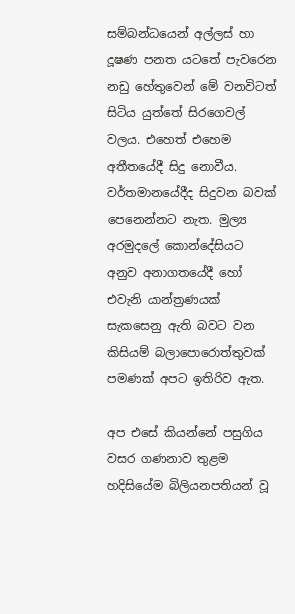සම්බන්ධයෙන් අල්ලස් හා දූෂණ පනත යටතේ පැවරෙන නඩු හේතුවෙන් මේ වනවිටත් සිටිය යුත්තේ සිරගෙවල් වලය. එහෙත් එහෙම අතීතයේදී සිදු නොවීය. වර්තමානයේදීද සිදුවන බවක් පෙනෙන්නට නැත. මුල්‍ය අරමුදලේ කොන්දේසියට අනුව අනාගතයේදී හෝ එවැනි යාන්ත්‍රණයක් සැකසෙනු ඇති බවට වන කිසියම් බලාපොරොත්තුවක් පමණක් අපට ඉතිරිව ඇත.

අප එසේ කියන්නේ පසුගිය වසර ගණනාව තුළම හදිසියේම බිලියනපතියන් වූ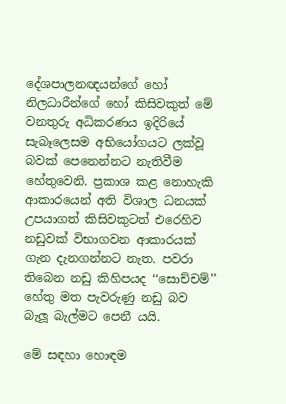දේශපාලනඥයන්ගේ හෝ නිලධාරීන්ගේ හෝ කිසිවකුත් මේ වනතුරු අධිකරණය ඉදිරියේ සැබෑලෙසම අභියෝගයට ලක්වූ බවක් පෙනෙන්නට නැතිවීම හේතුවෙනි. ප්‍රකාශ කළ නොහැකි ආකාරයෙන් අති විශාල ධනයක් උපයාගත් කිසිවකුටත් එරෙහිව නඩුවක් විභාගවන ආකාරයක් ගැන දැනගන්නට නැත. පවරා තිබෙන නඩු කිහිපයද ‘‘සොච්චම්’’ හේතු මත පැවරුණු නඩු බව බැලූ බැල්මට පෙනී යයි.

මේ සඳහා හොඳම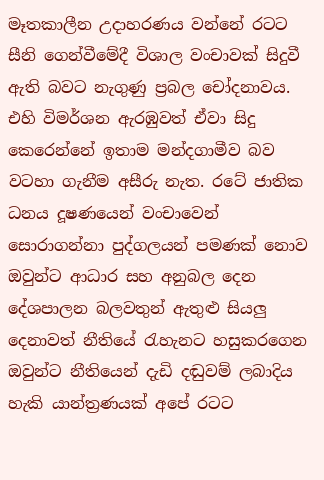මෑතකාලීන උදාහරණය වන්නේ රටට සීනි ගෙන්වීමේදී විශාල වංචාවක් සිදුවී ඇති බවට නැගුණු ප්‍රබල චෝදනාවය. එහි විමර්ශන ඇරඹුවත් ඒවා සිදු කෙරෙන්නේ ඉතාම මන්දගාමීව බව වටහා ගැනීම අසීරු නැත. රටේ ජාතික ධනය දූෂණයෙන් වංචාවෙන් සොරාගන්නා පුද්ගලයන් පමණක් නොව ඔවුන්ට ආධාර සහ අනුබල දෙන දේශපාලන බලවතුන් ඇතුළු සියලු දෙනාවත් නීතියේ රැහැනට හසුකරගෙන ඔවුන්ට නීතියෙන් දැඩි දඬුවම් ලබාදිය හැකි යාන්ත්‍රණයක් අපේ රටට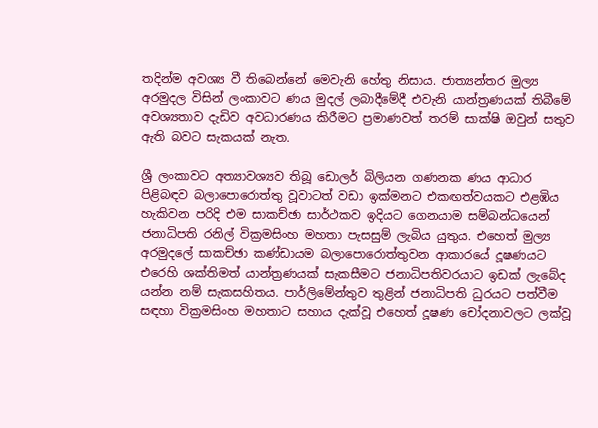තදින්ම අවශ්‍ය වී තිබෙන්නේ මෙවැනි හේතු නිසාය. ජාත්‍යන්තර මුල්‍ය අරමුදල විසින් ලංකාවට ණය මුදල් ලබාදීමේදී එවැනි යාන්ත්‍රණයක් තිබීමේ අවශ්‍යතාව දැඩිව අවධාරණය කිරීමට ප්‍රමාණවත් තරම් සාක්ෂි ඔවුන් සතුව ඇති බවට සැකයක් නැත.

ශ්‍රී ලංකාවට අත්‍යාවශ්‍යව තිබූ ඩොලර් බිලියන ගණනක ණය ආධාර පිළිබඳව බලාපොරොත්තු වූවාටත් වඩා ඉක්මනට එකඟත්වයකට එළඹිය හැකිවන පරිදි එම සාකච්ඡා සාර්ථකව ඉදියට ගෙනයාම සම්බන්ධයෙන් ජනාධිපති රනිල් වික්‍රමසිංහ මහතා පැසසුම් ලැබිය යුතුය. එහෙත් මුල්‍ය අරමුදලේ සාකච්ඡා කණ්ඩායම බලාපොරොත්තුවන ආකාරයේ දූෂණයට එරෙහි ශක්තිමත් යාන්ත්‍රණයක් සැකසීමට ජනාධිපතිවරයාට ඉඩක් ලැබේද යන්න නම් සැකසහිතය. පාර්ලිමේන්තුව තුළින් ජනාධිපති ධුරයට පත්වීම සඳහා වික්‍රමසිංහ මහතාට සහාය දැක්වූ එහෙත් දූෂණ චෝදනාවලට ලක්වූ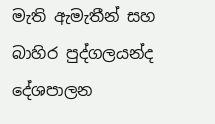මැති ඇමැතීන් සහ බාහිර පුද්ගලයන්ද දේශපාලන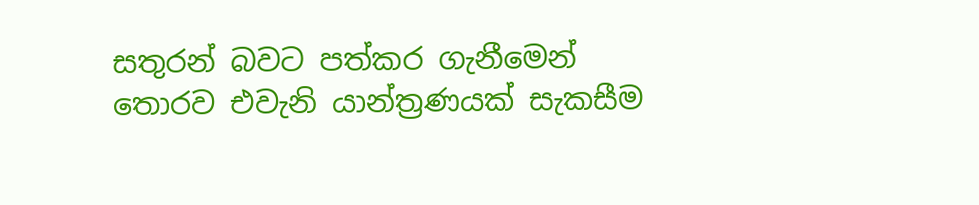සතුරන් බවට පත්කර ගැනීමෙන් තොරව එවැනි යාන්ත්‍රණයක් සැකසීම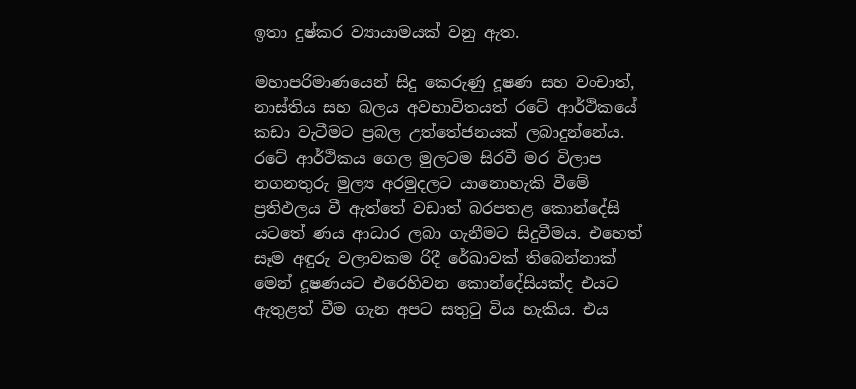ඉතා දුෂ්කර ව්‍යායාමයක් වනු ඇත.

මහාපරිමාණයෙන් සිදු කෙරුණු දූෂණ සහ වංචාත්, නාස්තිය සහ බලය අවභාවිතයත් රටේ ආර්ථිකයේ කඩා වැටීමට ප්‍රබල උත්තේජනයක් ලබාදුන්නේය. රටේ ආර්ථිකය ගෙල මුලටම සිරවී මර විලාප නගනතුරු මුල්‍ය අරමුදලට යානොහැකි වීමේ ප්‍රතිඵලය වී ඇත්තේ වඩාත් බරපතළ කොන්දේසි යටතේ ණය ආධාර ලබා ගැනීමට සිදුවීමය. එහෙත් සෑම අඳුරු වලාවකම රිදී රේඛාවක් තිබෙන්නාක් මෙන් දූෂණයට එරෙහිවන කොන්දේසියක්ද එයට ඇතුළත් වීම ගැන අපට සතුටු විය හැකිය. එය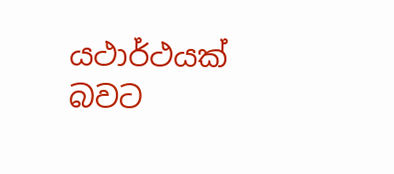යථාර්ථයක් බවට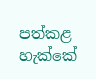පත්කළ හැක්කේ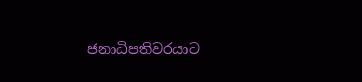ජනාධිපතිවරයාට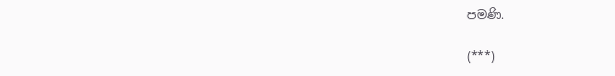පමණි.

(***)